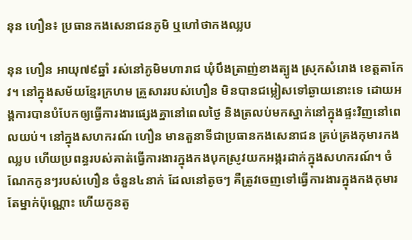នុន ហឿន៖ ប្រធានកងសេនាជនភូមិ ឬហៅថាកងឈ្លប

នុន ហឿន អាយុ៧៩ឆ្នាំ រស់នៅភូមិមហារាជ ឃុំបឹងត្រាញ់ខាងត្បូង ស្រុកសំរោង ខេត្តតាកែវ។ នៅក្នុងសម័យខ្មែរក្រហម គ្រួសាររបស់ហឿន មិនបានជម្លៀសទៅឆ្ងាយនោះទេ ដោយអង្គការបានបំបែកឲ្យធ្វើការងារផ្សេងគ្នានៅពេលថ្ងៃ និងត្រលប់មកស្នាក់នៅក្នុងផ្ទះវិញនៅពេលយប់។ នៅក្នុងសហករណ៍ ហឿន មានតួនាទីជាប្រធានកងសេនាជន គ្រប់គ្រងកុមារកងឈ្លប ហើយប្រពន្ធរបស់គាត់ធ្វើការងារក្នុងកងបុកស្រូវយកអង្ករដាក់ក្នុងសហករណ៍។ ចំណែកកូនៗរបស់ហឿន ចំនួន៤នាក់ ដែលនៅតូចៗ គឺត្រូវចេញទៅធ្វើការងារក្នុងកងកុមារតែម្នាក់ប៉ុណ្ណោះ ហើយកូនតូ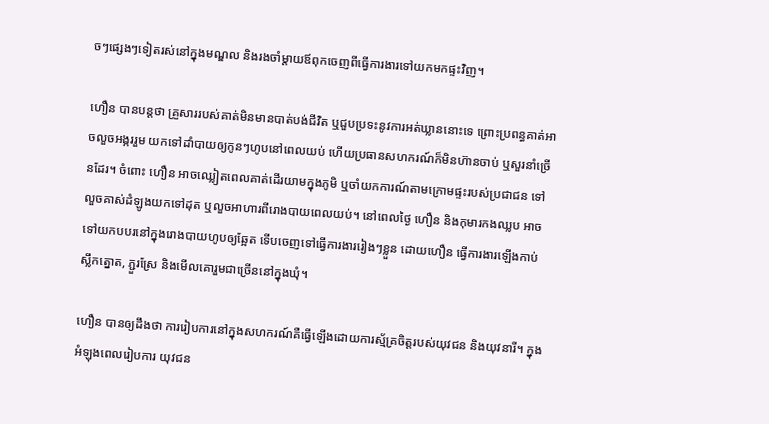ចៗផ្សេងៗទៀតរស់នៅក្នុងមណ្ឌល និងរងចាំម្ដាយឪពុកចេញពីធ្វើការងារទៅយកមកផ្ទះវិញ។

ហឿន បានបន្តថា គ្រួសាររបស់គាត់មិនមានបាត់បង់ជីវិត ឬជួបប្រទះនូវការអត់ឃ្លាននោះទេ ព្រោះប្រពន្ធគាត់អាចលួចអង្កររួម យកទៅដាំបាយឲ្យកូនៗហូបនៅពេលយប់ ហើយប្រធានសហករណ៍ក៏មិនហ៊ានចាប់ ឬសួរនាំច្រើនដែរ។ ចំពោះ ហឿន អាចឈ្លៀតពេលគាត់ដើរយាមក្នុងភូមិ ឬចាំយកការណ៍តាមក្រោមផ្ទះរបស់ប្រជាជន ទៅលួចគាស់ដំឡូងយកទៅដុត ឬលួចអាហារពីរោងបាយពេលយប់។ នៅពេលថ្ងៃ ហឿន និងកុមារកងឈ្លប អាចទៅយកបបរនៅក្នុងរោងបាយហូបឲ្យឆ្អែត ទើបចេញទៅធ្វើការងាររៀងៗខ្លួន ដោយហឿន ធ្វើការងារឡើងកាប់ស្លឹកត្នោត, ភ្ជួរស្រែ និងមើលគោរួមជាច្រើននៅក្នុងឃុំ។

ហឿន បានឲ្យដឹងថា ការរៀបការនៅក្នុងសហករណ៍គឺធ្វើឡើងដោយការស្ម័គ្រចិត្តរបស់យុវជន និងយុវនារី។ ក្នុងអំឡុងពេលរៀបការ យុវជន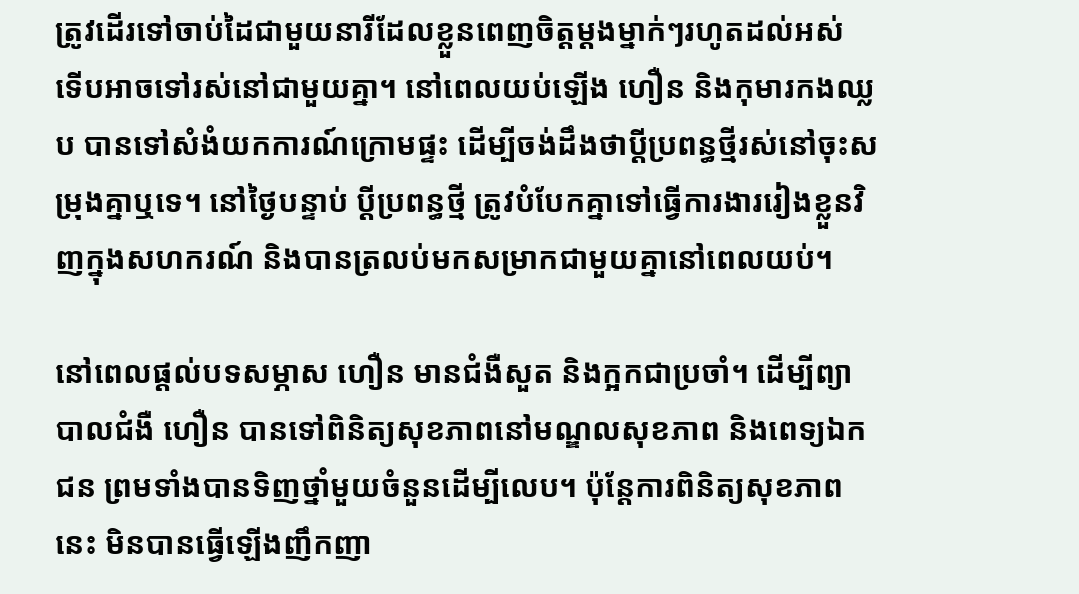ត្រូវដើរទៅចាប់ដៃជាមួយនារីដែលខ្លួនពេញចិត្តម្ដងម្នាក់ៗរហូតដល់អស់ ទើបអាចទៅរស់នៅជាមួយគ្នា។ នៅពេលយប់ឡើង ហឿន និងកុមារកងឈ្លប បានទៅសំងំយកការណ៍ក្រោមផ្ទះ ដើម្បីចង់ដឹងថាប្ដីប្រពន្ធថ្មីរស់នៅចុះសម្រុងគ្នាឬទេ។ នៅថ្ងៃបន្ទាប់ ប្ដីប្រពន្ធថ្មី ត្រូវបំបែកគ្នាទៅធ្វើការងាររៀងខ្លួនវិញក្នុងសហករណ៍ និងបានត្រលប់មកសម្រាកជាមួយគ្នានៅពេលយប់។

នៅពេលផ្ដល់បទសម្ភាស ហឿន មានជំងឺសួត និងក្អកជាប្រចាំ។ ដើម្បីព្យាបាលជំងឺ ហឿន បានទៅពិនិត្យសុខភាពនៅមណ្ឌលសុខភាព និងពេទ្យឯកជន ព្រមទាំងបានទិញថ្នាំមួយចំនួនដើម្បីលេប។ ប៉ុន្តែការពិនិត្យសុខភាពនេះ មិនបានធ្វើឡើងញឹកញា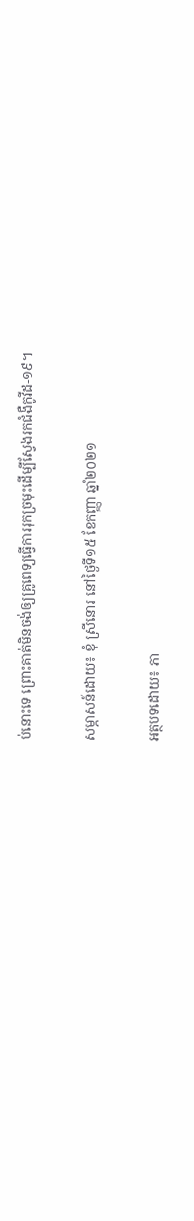ប់នោះទេ ព្រោះគាត់មិនចង់ឲ្យគ្រូពេទ្យធ្វើការរុកច្រមុះដើម្បីស្វែងរកជំងឺកូវីដ-១៩។

សម្ភាសន៍ដោយ៖ ខុំ ស្រីនោរ នៅថ្ងៃទី១៥ ខែកញ្ញា ឆ្នាំ២០២១

អត្ថបទដោយ៖ ភា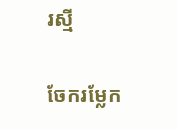រស្មី

ចែករម្លែក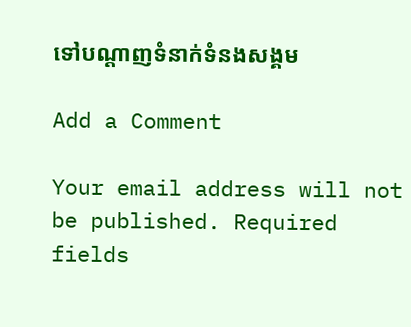ទៅបណ្តាញទំនាក់ទំនងសង្គម

Add a Comment

Your email address will not be published. Required fields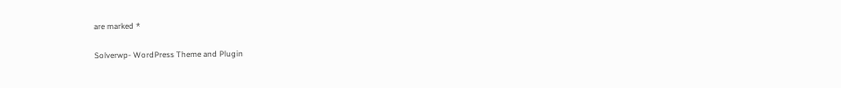are marked *

Solverwp- WordPress Theme and Plugin